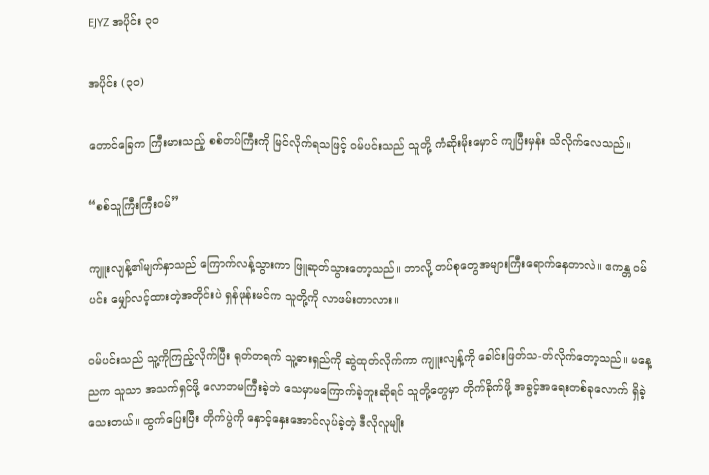EJYZ အပိုင်း ၃၀

အပိုင်း (၃၀)

တောင်ခြေက ကြီးမားသည့် စစ်တပ်ကြီးကို မြင်လိုက်ရသဖြင့် ဝမ်ပင်းသည် သူတို့ ကံဆိုးမိုးမှောင် ကျပြီးမှန်း သိလိုက်လေသည်။

“စစ်သူကြီးကြီးဝမ်”

ကျူးလျန့်၏မျက်နှာသည် ကြောက်လန့်သွားကာ ဖြူဆုတ်သွားတော့သည်။ ဘာလို့ တပ်စုတွေအများကြီးရောက်နေတာလဲ။ ဧကန္တ ဝမ်ပင်း မျှော်လင့်ထားတဲ့အတိုင်းပဲ ရှန်ဖုန်းမင်က သူတို့ကို လာဖမ်းတာလား။

ဝမ်ပင်းသည် သူ့ကိုကြည့်လိုက်ပြီး ရုတ်တရက် သူ့ဓားရှည်ကို ဆွဲထုတ်လိုက်ကာ ကျူးလျန့်ကို ခေါင်းဖြတ်သ-တ်လိုက်တော့သည်။ မနေ့ညက သူသာ အသက်ရှင်ဖို့ လောဘမကြီးခဲ့ဘဲ သေမှာမကြောက်ခဲ့ဘူးဆိုရင် သူတို့တွေမှာ တိုက်ခိုက်ဖို့ အခွင့်အရေးတစ်ခုလောက် ရှိခဲ့သေးတယ်။ ထွက်ပြေးပြီး တိုက်ပွဲကို နှောင့်နှေးအောင်လုပ်ခဲ့တဲ့ ဒီလိုလူမျိုး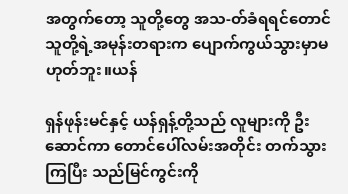အတွက်တော့ သူတို့တွေ အသ-တ်ခံရရင်တောင် သူတို့ရဲ့အမုန်းတရားက ပျောက်ကွယ်သွားမှာမဟုတ်ဘူး။ယန်

ရှန်ဖုန်းမင်နှင့် ယန်ရှန့်တို့သည် လူများကို ဦးဆောင်ကာ တောင်ပေါ်လမ်းအတိုင်း တက်သွားကြပြီး သည်မြင်ကွင်းကို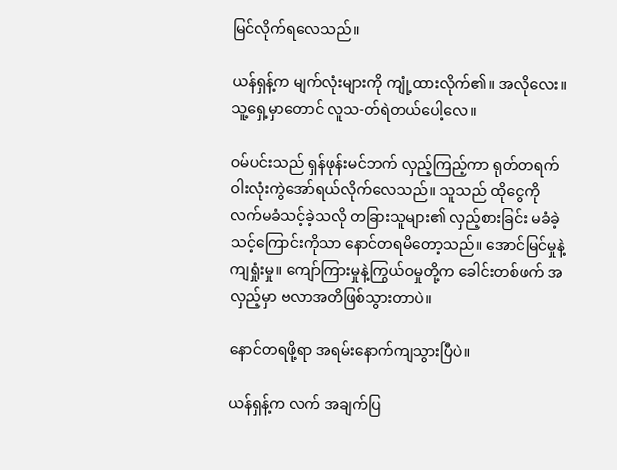မြင်လိုက်ရလေသည်။

ယန်ရှန့်က မျက်လုံးများကို ကျုံ့ထားလိုက်၏။ အလိုလေး။ သူ့ရှေ့မှာတောင် လူသ-တ်ရဲတယ်ပေါ့လေ။

ဝမ်ပင်းသည် ရှန်ဖုန်းမင်ဘက် လှည့်ကြည့်ကာ ရုတ်တရက် ဝါးလုံးကွဲအော်ရယ်လိုက်လေသည်။ သူသည် ထိုငွေကို လက်မခံသင့်ခဲ့သလို တခြားသူများ၏ လှည့်စားခြင်း မခံခဲ့သင့်ကြောင်းကိုသာ နောင်တရမိတော့သည်။ အောင်မြင်မှုနဲ့ ကျရှုံးမှု။ ကျော်ကြားမှုနဲ့ကြွယ်ဝမှုတို့က ခေါင်းတစ်ဖက် အလှည့်မှာ ဗလာအတိဖြစ်သွားတာပဲ။

နောင်တရဖို့ရာ အရမ်းနောက်ကျသွားပြီပဲ။

ယန်ရှန့်က လက် အချက်ပြ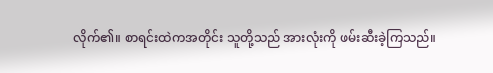လိုက်၏။ စာရင်းထဲကအတိုင်း သူတို့သည် အားလုံးကို ဖမ်းဆီးခဲ့ကြသည်။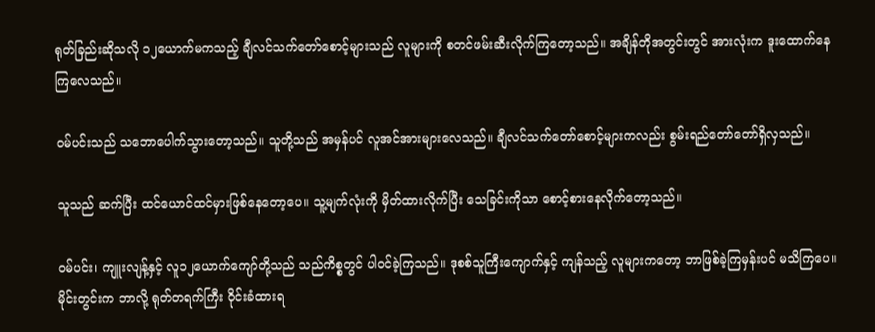ရုတ်ခြည်းဆိုသလို ၁၂ယောက်မကသည့် ချီလင်သက်တော်စောင့်များသည် လူများကို စတင်ဖမ်းဆီးလိုက်ကြတော့သည်။ အချိန်တိုအတွင်းတွင် အားလုံးက ဒူးထောက်နေကြလေသည်။

ဝမ်ပင်းသည် သဘောပေါက်သွားတော့သည်။ သူတို့သည် အမှန်ပင် လူအင်အားများလေသည်။ ချီလင်သက်တော်စောင့်များကလည်း စွမ်းရည်တော်တော်ရှိလှသည်။

သူသည် ဆက်ပြီး ထင်ယောင်ထင်မှားဖြစ်နေတော့ပေ။ သူ့မျက်လုံးကို မှိတ်ထားလိုက်ပြီး သေခြင်းကိုသာ စောင့်စားနေလိုက်တော့သည်။

ဝမ်ပင်း၊ ကျူးလျန့်နှင့် လူ၁၂ယောက်ကျော်တို့သည် သည်ကိစ္စတွင် ပါဝင်ခဲ့ကြသည်။ ဒုစစ်သူကြီးကျောက်နှင့် ကျန်သည့် လူများကတော့ ဘာဖြစ်ခဲ့ကြမှန်းပင် မသိကြပေ။ မိုင်းတွင်းက ဘာလို့ ရုတ်တရက်ကြီး ဝိုင်းခံထားရ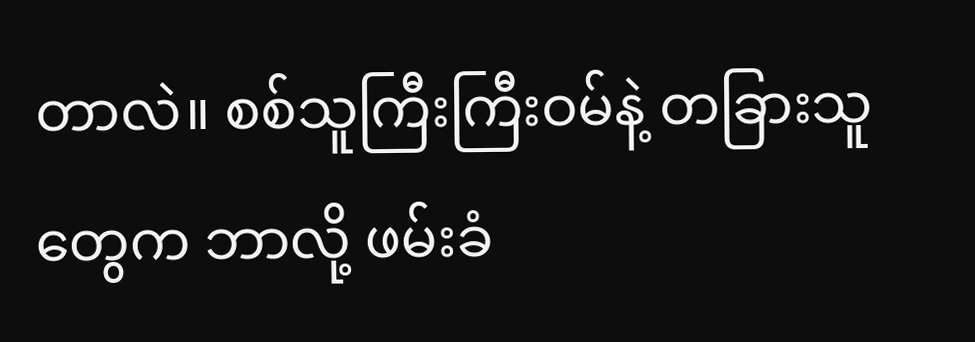တာလဲ။ စစ်သူကြီးကြီးဝမ်နဲ့ တခြားသူတွေက ဘာလို့ ဖမ်းခံ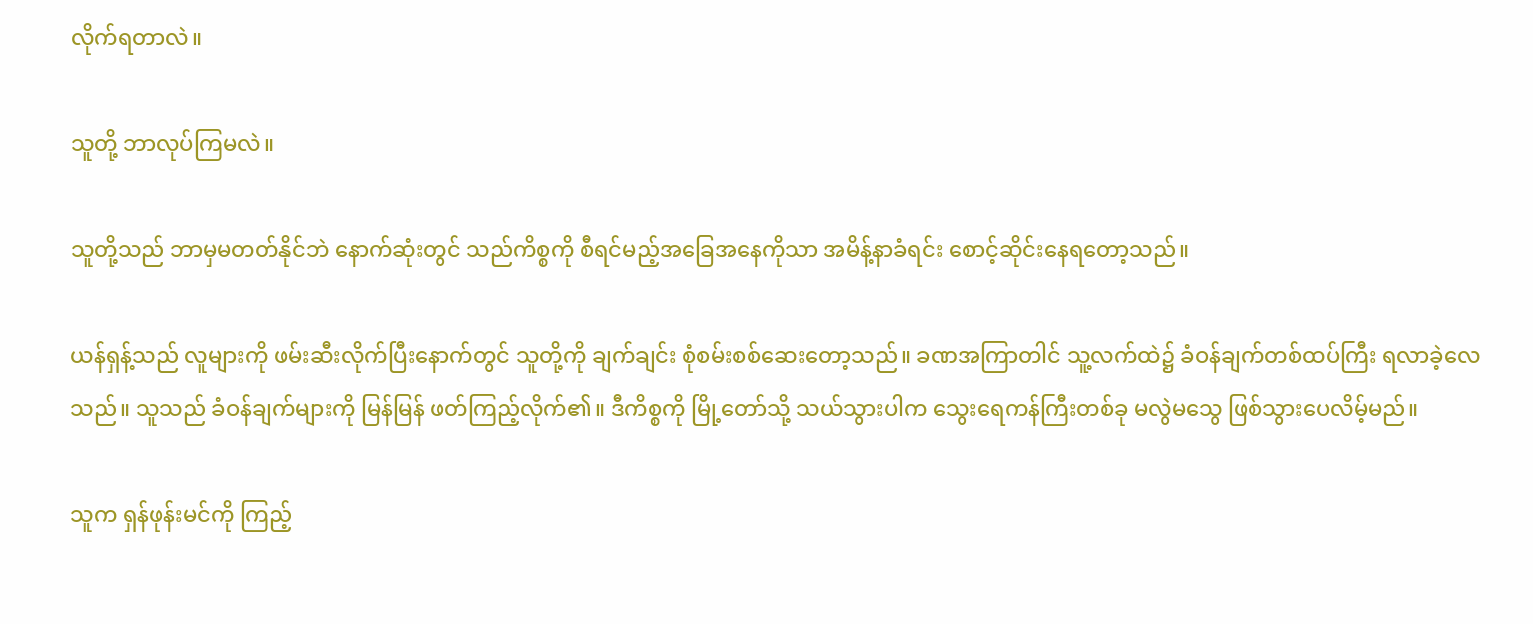လိုက်ရတာလဲ။

သူတို့ ဘာလုပ်ကြမလဲ။

သူတို့သည် ဘာမှမတတ်နိုင်ဘဲ နောက်ဆုံးတွင် သည်ကိစ္စကို စီရင်မည့်အခြေအနေကိုသာ အမိန့်နာခံရင်း စောင့်ဆိုင်းနေရတော့သည်။

ယန်ရှန့်သည် လူများကို ဖမ်းဆီးလိုက်ပြီးနောက်တွင် သူတို့ကို ချက်ချင်း စုံစမ်းစစ်ဆေးတော့သည်။ ခဏအကြာတါင် သူ့လက်ထဲ၌ ခံဝန်ချက်တစ်ထပ်ကြီး ရလာခဲ့လေသည်။ သူသည် ခံဝန်ချက်များကို မြန်မြန် ဖတ်ကြည့်လိုက်၏။ ဒီကိစ္စကို မြို့တော်သို့ သယ်သွားပါက သွေးရေကန်ကြီးတစ်ခု မလွဲမသွေ ဖြစ်သွားပေလိမ့်မည်။

သူက ရှန်ဖုန်းမင်ကို ကြည့်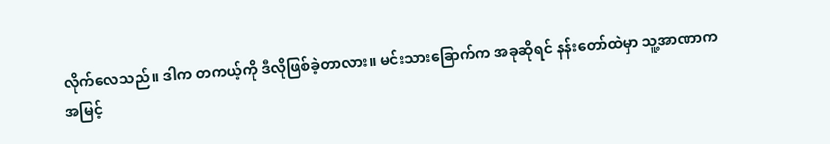လိုက်လေသည်။ ဒါက တကယ့်ကို ဒီလိုဖြစ်ခဲ့တာလား။ မင်းသားခြောက်က အခုဆိုရင် နန်းတော်ထဲမှာ သူ့အာဏာက အမြင့်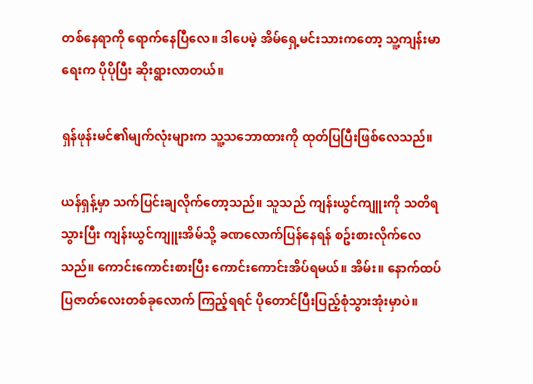တစ်နေရာကို ရောက်နေပြီလေ။ ဒါပေမဲ့ အိမ်ရှေ့မင်းသားကတော့ သူ့ကျန်းမာရေးက ပိုပိုပြီး ဆိုးရွားလာတယ်။

ရှန်ဖုန်းမင်၏မျက်လုံးများက သူ့သဘောထားကို ထုတ်ပြပြီးဖြစ်လေသည်။

ယန်ရှန့်မှာ သက်ပြင်းချလိုက်တော့သည်။ သူသည် ကျန်းယွင်ကျူးကို သတိရသွားပြီး ကျန်းယွင်ကျူးအိမ်သို့ ခဏလောက်ပြန်နေရန် စဥ်းစားလိုက်လေသည်။ ကောင်းကောင်းစားပြီး ကောင်းကောင်းအိပ်ရမယ်။ အိမ်း။ နောက်ထပ်ပြဇာတ်လေးတစ်ခုလောက် ကြည့်ရရင် ပိုတောင်ပြီးပြည့်စုံသွားအုံးမှာပဲ။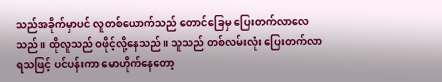သည်အခိုက်မှာပင် လူတစ်ယောက်သည် တောင်ခြေမှ ပြေးတက်လာလေသည်။ ထိုလူသည် ဝဖိုင့်လို့နေသည်။ သူသည် တစ်လမ်းလုံး ပြေးတက်လာရသဖြင့် ပင်ပန်းကာ မောဟိုက်နေတော့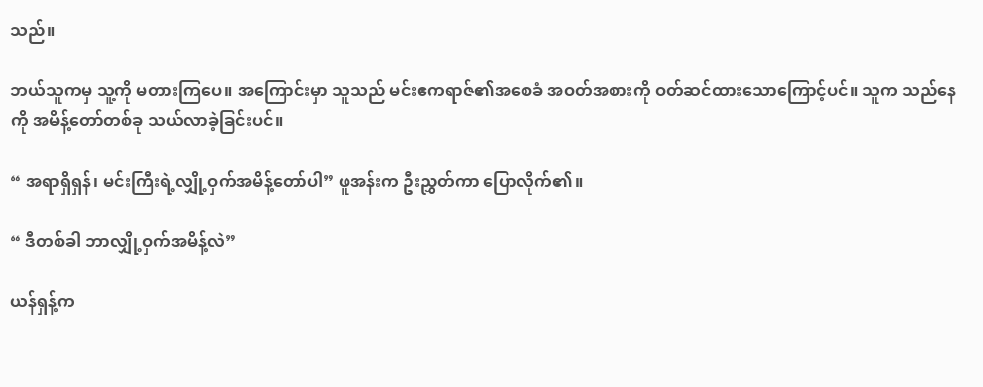သည်။

ဘယ်သူကမှ သူ့ကို မတားကြပေ။ အကြောင်းမှာ သူသည် မင်းဧကရာဇ်၏အစေခံ အဝတ်အစားကို ဝတ်ဆင်ထားသောကြောင့်ပင်။ သူက သည်နေကို အမိန့်တော်တစ်ခု သယ်လာခဲ့ခြင်းပင်။

“ အရာရှိရှန်၊ မင်းကြီးရဲ့လျှို့ဝှက်အမိန့်တော်ပါ” ဖူအန်းက ဦးညွှတ်ကာ ပြောလိုက်၏။

“ ဒီတစ်ခါ ဘာလျှို့ဝှက်အမိန့်လဲ”

ယန်ရှန့်က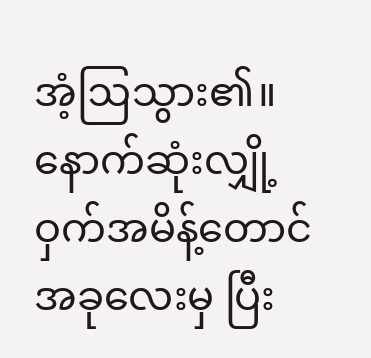အံ့ဩသွား၏။ နောက်ဆုံးလျှို့ဝှက်အမိန့်တောင် အခုလေးမှ ပြီး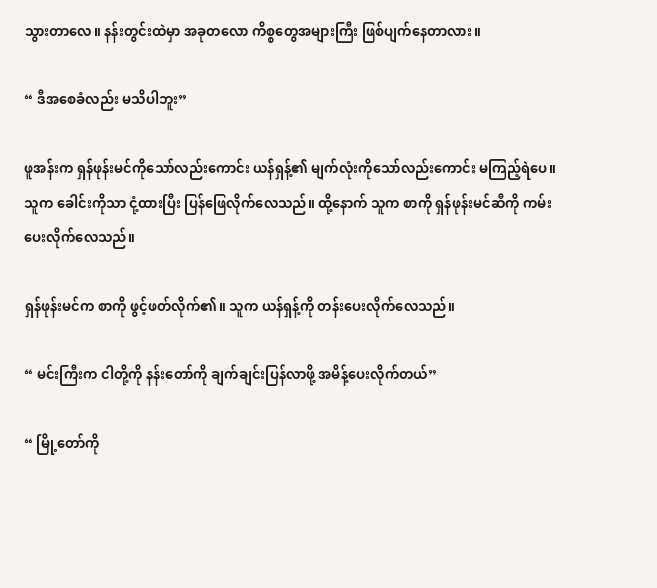သွားတာလေ။ နန်းတွင်းထဲမှာ အခုတလော ကိစ္စတွေအများကြီး ဖြစ်ပျက်နေတာလား။

“ ဒီအစေခံလည်း မသိပါဘူး”

ဖူအန်းက ရှန်ဖုန်းမင်ကိုသော်လည်းကောင်း ယန်ရှန့်၏ မျက်လုံးကိုသော်လည်းကောင်း မကြည့်ရဲပေ။ သူက ခေါင်းကိုသာ ငုံ့ထားပြီး ပြန်ဖြေလိုက်လေသည်။ ထို့နောက် သူက စာကို ရှန်ဖုန်းမင်ဆီကို ကမ်းပေးလိုက်လေသည်။

ရှန်ဖုန်းမင်က စာကို ဖွင့်ဖတ်လိုက်၏။ သူက ယန်ရှန့်ကို တန်းပေးလိုက်လေသည်။

“ မင်းကြီးက ငါတို့ကို နန်းတော်ကို ချက်ချင်းပြန်လာဖို့ အမိန့်ပေးလိုက်တယ်”

“ မြို့တော်ကို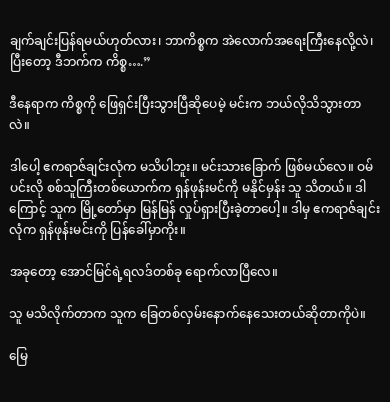ချက်ချင်းပြန်ရမယ်ဟုတ်လား၊ ဘာကိစ္စက အဲလောက်အရေးကြီးနေလို့လဲ၊ ပြီးတော့ ဒီဘက်က ကိစ္စ….”

ဒီနေရာက ကိစ္စကို ဖြေရှင်းပြီးသွားပြီဆိုပေမဲ့ မင်းက ဘယ်လိုသိသွားတာလဲ။

ဒါပေါ့ ဧကရာဇ်ချင်းလုံက မသိပါဘူး။ မင်းသားခြောက် ဖြစ်မယ်လေ။ ဝမ်ပင်းလို စစ်သူကြီးတစ်ယောက်က ရှန်ဖုန်းမင်ကို မနိုင်မှန်း သူ သိတယ်။ ဒါကြောင့် သူက မြို့တော်မှာ မြန်မြန် လှုပ်ရှားပြီးခဲ့တာပေါ့။ ဒါမှ ဧကရာဇ်ချင်းလုံက ရှန်ဖုန်းမင်းကို ပြန်ခေါ်မှာကိုး။

အခုတော့ အောင်မြင်ရဲ့ရလဒ်တစ်ခု ရောက်လာပြီလေ။

သူ မသိလိုက်တာက သူက ခြေတစ်လှမ်းနောက်နေသေးတယ်ဆိုတာကိုပဲ။

မြေ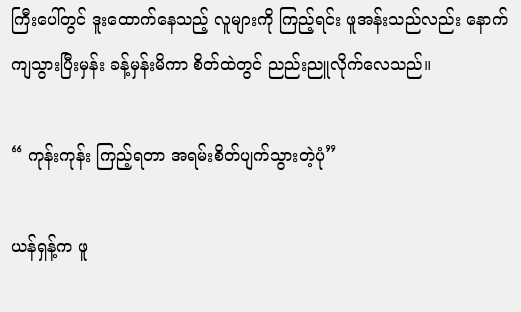ကြီးပေါ်တွင် ဒူးထောက်နေသည့် လူများကို ကြည့်ရင်း ဖူအန်းသည်လည်း နောက်ကျသွားပြီးမှန်း ခန့်မှန်းမိကာ စိတ်ထဲတွင် ညည်းညူလိုက်လေသည်။

“ ကုန်းကုန်း ကြည့်ရတာ အရမ်းစိတ်ပျက်သွားတဲ့ပုံ”

ယန်ရှန့်က ဖူ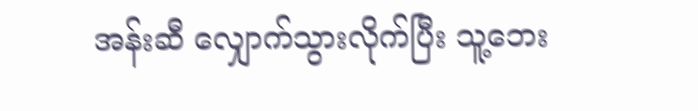အန်းဆီ လျှောက်သွားလိုက်ပြီး သူ့ဘေး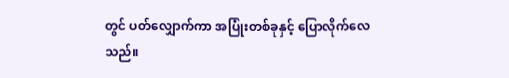တွင် ပတ်လျှောက်ကာ အပြုံးတစ်ခုနှင့် ပြောလိုက်လေသည်။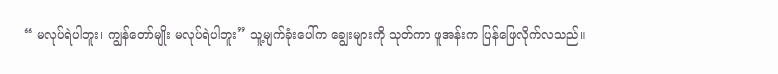“ မလုပ်ရဲပါဘူး၊ ကျွန်တော်မျိုး မလုပ်ရဲပါဘူး” သူ့မျက်ခုံးပေါ်က ချွေးများကို သုတ်ကာ ဖူအန်းက ပြန်ဖြေလိုက်လသည်။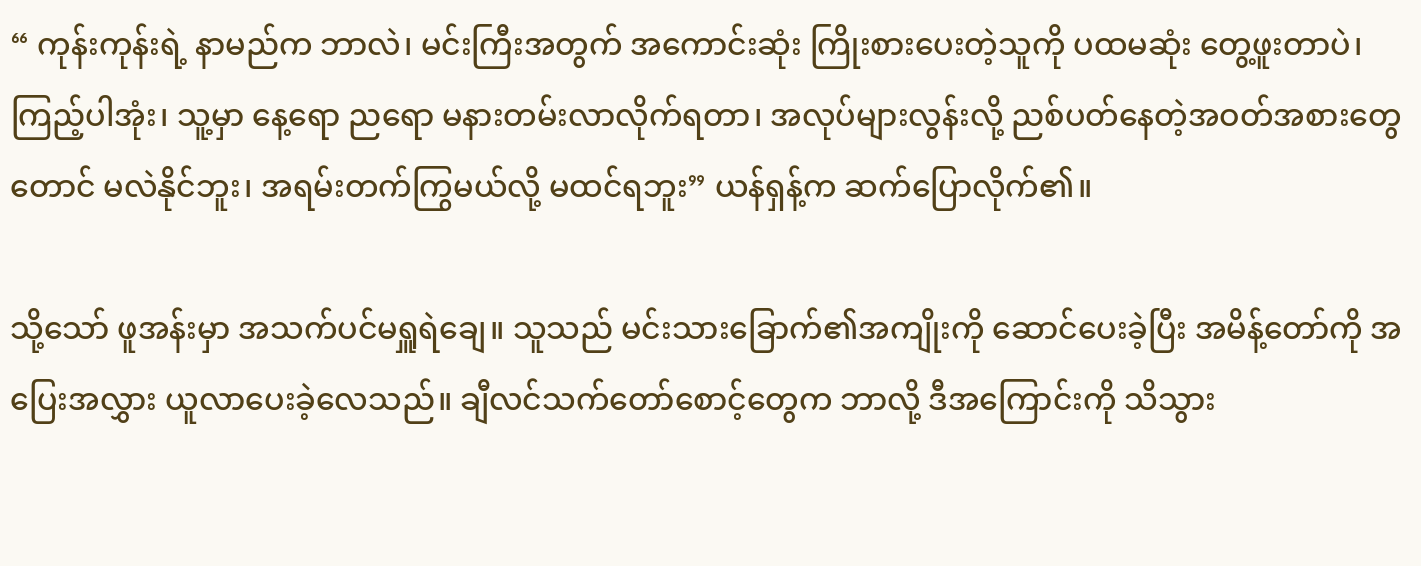“ ကုန်းကုန်းရဲ့ နာမည်က ဘာလဲ၊ မင်းကြီးအတွက် အကောင်းဆုံး ကြိုးစားပေးတဲ့သူကို ပထမဆုံး တွေ့ဖူးတာပဲ၊ ကြည့်ပါအုံး၊ သူ့မှာ နေ့ရော ညရော မနားတမ်းလာလိုက်ရတာ၊ အလုပ်များလွန်းလို့ ညစ်ပတ်နေတဲ့အဝတ်အစားတွေတောင် မလဲနိုင်ဘူး၊ အရမ်းတက်ကြွမယ်လို့ မထင်ရဘူး” ယန်ရှန့်က ဆက်ပြောလိုက်၏။

သို့သော် ဖူအန်းမှာ အသက်ပင်မရှူရဲချေ။ သူသည် မင်းသားခြောက်၏အကျိုးကို ဆောင်ပေးခဲ့ပြီး အမိန့်တော်ကို အပြေးအလွှား ယူလာပေးခဲ့လေသည်။ ချီလင်သက်တော်စောင့်တွေက ဘာလို့ ဒီအကြောင်းကို သိသွား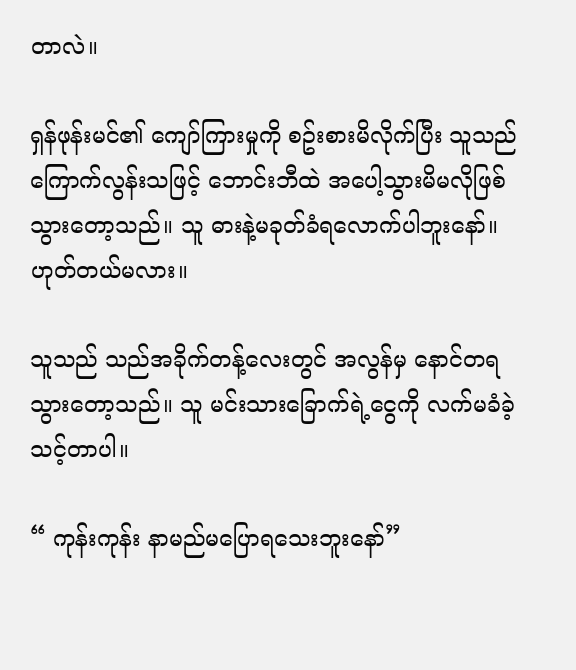တာလဲ။

ရှန်ဖုန်းမင်၏ ကျော်ကြားမှုကို စဥ်းစားမိလိုက်ပြီး သူသည် ကြောက်လွန်းသဖြင့် ဘောင်းဘီထဲ အပေါ့သွားမိမလိုဖြစ်သွားတော့သည်။ သူ ဓားနဲ့မခုတ်ခံရလောက်ပါဘူးနော်။ ဟုတ်တယ်မလား။

သူသည် သည်အခိုက်တန့်လေးတွင် အလွန်မှ နောင်တရသွားတော့သည်။ သူ မင်းသားခြောက်ရဲ့ငွေကို လက်မခံခဲ့သင့်တာပါ။

“ ကုန်းကုန်း နာမည်မပြောရသေးဘူးနော်”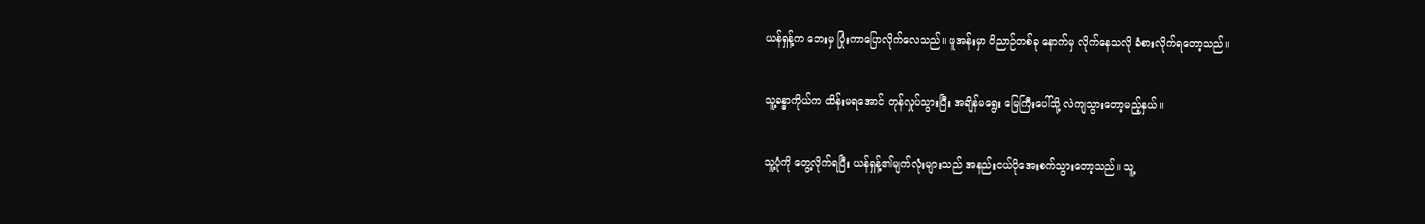ယန်ရှန့်က ဘေးမှ ပြုံးကာပြောလိုက်လေသည်။ ဖူအန်းမှာ ဝိညာဉ်တစ်ခု နောက်မှ လိုက်နေသလို ခံစားလိုက်ရတော့သည်။

သူ့ခန္ဓာကိုယ်က ထိန်းမရအောင် တုန်လှုပ်သွားပြီး အချိန်မရွေး မြေကြီးပေါ်သို့ လဲကျသွားတော့မည့်နှယ်။

သူ့ပုံကို တွေ့လိုက်ရပြီး ယန်ရှန့်၏မျက်လုံးများသည် အနည်းငယ်ပိုအေးစက်သွားတော့သည်။ သူ့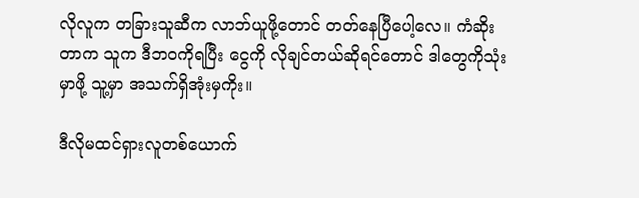လိုလူက တခြားသူဆီက လာဘ်ယူဖို့တောင် တတ်နေပြီပေါ့လေ။ ကံဆိုးတာက သူက ဒီဘဝကိုရပြီး ငွေကို လိုချင်တယ်ဆိုရင်တောင် ဒါတွေကိုသုံးမှာဖို့ သူ့မှာ အသက်ရှိအုံးမှကိုး။

ဒီလိုမထင်ရှားလူတစ်ယောက်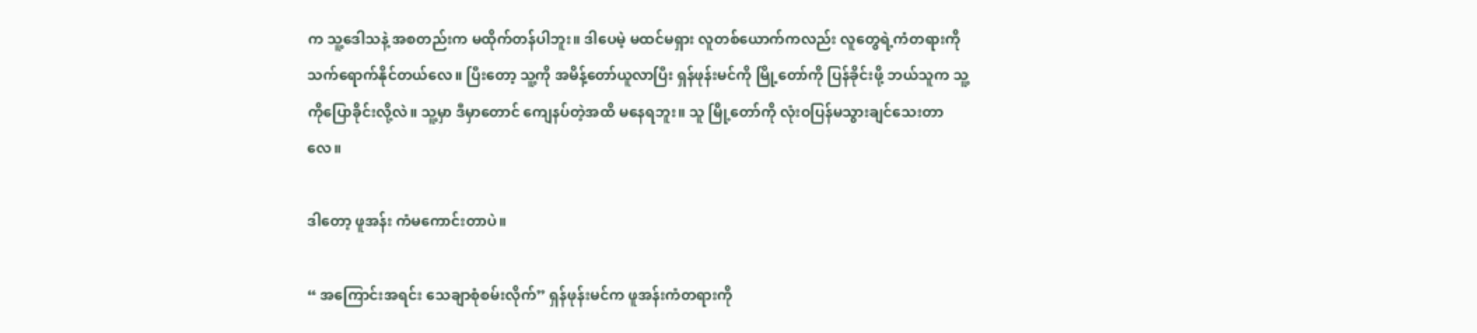က သူ့ဒေါသနဲ့ အစတည်းက မထိုက်တန်ပါဘူး။ ဒါပေမဲ့ မထင်မရှား လူတစ်ယောက်ကလည်း လူတွေရဲ့ကံတရားကို သက်ရောက်နိုင်တယ်လေ။ ပြီးတော့ သူ့ကို အမိန့်တော်ယူလာပြီး ရှန်ဖုန်းမင်ကို မြို့တော်ကို ပြန်ခိုင်းဖို့ ဘယ်သူက သူ့ကိုပြောခိုင်းလို့လဲ။ သူ့မှာ ဒီမှာတောင် ကျေနပ်တဲ့အထိ မနေရဘူး။ သူ မြို့တော်ကို လုံးဝပြန်မသွားချင်သေးတာလေ။

ဒါတော့ ဖူအန်း ကံမကောင်းတာပဲ။

“ အကြောင်းအရင်း သေချာစုံစမ်းလိုက်” ရှန်ဖုန်းမင်က ဖူအန်းကံတရားကို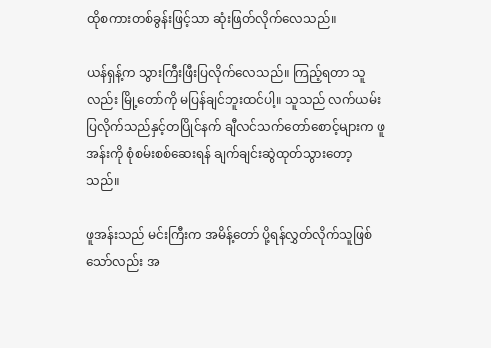ထိုစကားတစ်ခွန်းဖြင့်သာ ဆုံးဖြတ်လိုက်လေသည်။

ယန်ရှန့်က သွားကြီးဖြီးပြလိုက်လေသည်။ ကြည့်ရတာ သူလည်း မြို့တော်ကို မပြန်ချင်ဘူးထင်ပါ့။ သူသည် လက်ယမ်းပြလိုက်သည်နှင့်တပြိုင်နက် ချီလင်သက်တော်စောင့်များက ဖူအန်းကို စုံစမ်းစစ်ဆေးရန် ချက်ချင်းဆွဲထုတ်သွားတော့သည်။

ဖူအန်းသည် မင်းကြီးက အမိန့်တော် ပို့ရန်လွှတ်လိုက်သူဖြစ်သော်လည်း အ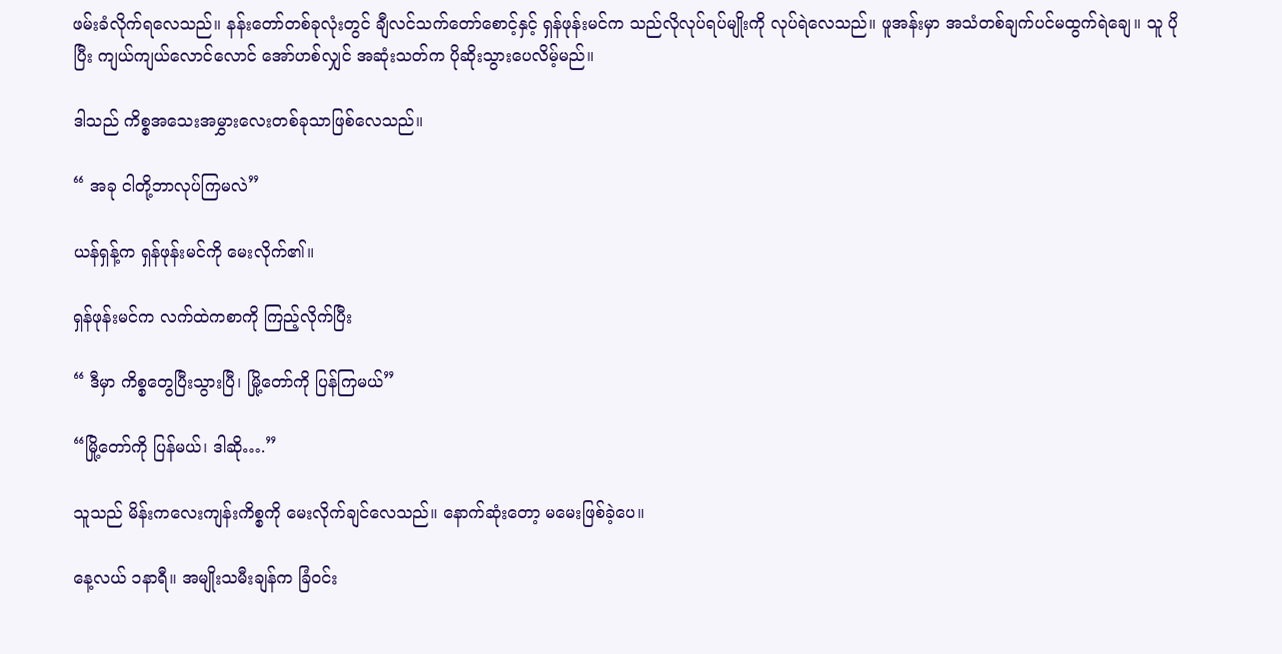ဖမ်းခံလိုက်ရလေသည်။ နန်းတော်တစ်ခုလုံးတွင် ချီလင်သက်တော်စောင့်နှင့် ရှန်ဖုန်းမင်က သည်လိုလုပ်ရပ်မျိုးကို လုပ်ရဲလေသည်။ ဖူအန်းမှာ အသံတစ်ချက်ပင်မထွက်ရဲချေ။ သူ ပိုပြီး ကျယ်ကျယ်လောင်လောင် အော်ဟစ်လျှင် အဆုံးသတ်က ပိုဆိုးသွားပေလိမ့်မည်။

ဒါသည် ကိစ္စအသေးအမွှားလေးတစ်ခုသာဖြစ်လေသည်။

“ အခု ငါတို့ဘာလုပ်ကြမလဲ”

ယန်ရှန့်က ရှန်ဖုန်းမင်ကို မေးလိုက်၏။

ရှန်ဖုန်းမင်က လက်ထဲကစာကို ကြည့်လိုက်ပြီး

“ ဒီမှာ ကိစ္စတွေပြီးသွားပြီ၊ မြို့တော်ကို ပြန်ကြမယ်”

“မြို့တော်ကို ပြန်မယ်၊ ဒါဆို….”

သူသည် မိန်းကလေးကျန်းကိစ္စကို မေးလိုက်ချင်လေသည်။ နောက်ဆုံးတော့ မမေးဖြစ်ခဲ့ပေ။

နေ့လယ် ၁နာရီ။ အမျိုးသမီးချန်က ခြံဝင်း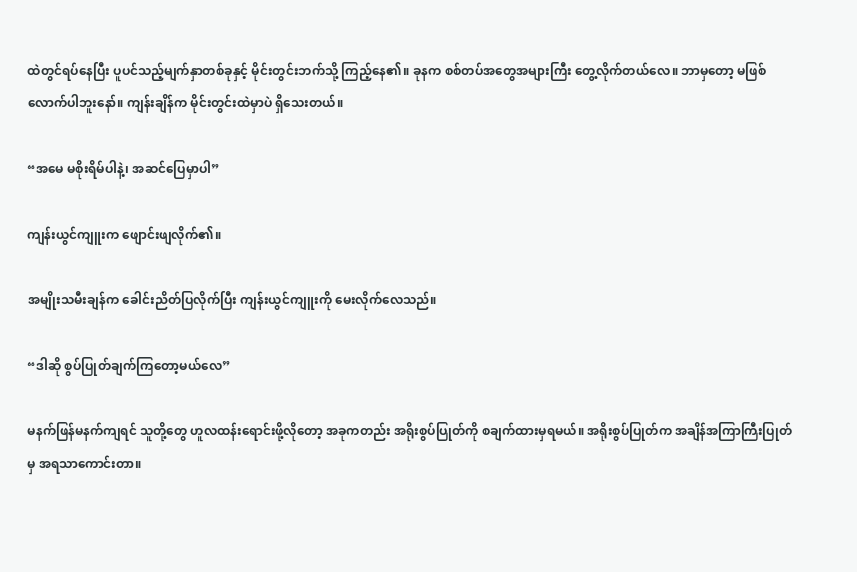ထဲတွင်ရပ်နေပြီး ပူပင်သည့်မျက်နှာတစ်ခုနှင့် မိုင်းတွင်းဘက်သို့ ကြည့်နေ၏။ ခုနက စစ်တပ်အတွေအများကြီး တွေ့လိုက်တယ်လေ။ ဘာမှတော့ မဖြစ်လောက်ပါဘူးနော်။ ကျန်းချိန်က မိုင်းတွင်းထဲမှာပဲ ရှိသေးတယ်။

“အမေ မစိုးရိမ်ပါနဲ့၊ အဆင်ပြေမှာပါ”

ကျန်းယွင်ကျူးက ဖျောင်းဖျလိုက်၏။

အမျိုးသမီးချန်က ခေါင်းညိတ်ပြလိုက်ပြီး ကျန်းယွင်ကျူးကို မေးလိုက်လေသည်။

“ဒါဆို စွပ်ပြုတ်ချက်ကြတော့မယ်လေ”

မနက်ဖြန်မနက်ကျရင် သူတို့တွေ ဟူလထန်းရောင်းဖို့လိုတော့ အခုကတည်း အရိုးစွပ်ပြုတ်ကို စချက်ထားမှရမယ်။ အရိုးစွပ်ပြုတ်က အချိန်အကြာကြီးပြုတ်မှ အရသာကောင်းတာ။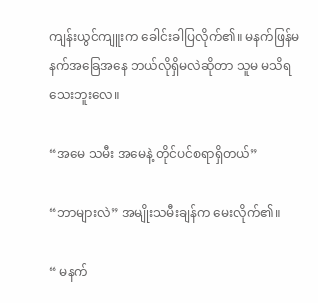ကျန်းယွင်ကျူးက ခေါင်းခါပြလိုက်၏။ မနက်ဖြန်မနက်အခြေအနေ ဘယ်လိုရှိမလဲဆိုတာ သူမ မသိရသေးဘူးလေ။

“အမေ သမီး အမေနဲ့ တိုင်ပင်စရာရှိတယ်”

“ဘာများလဲ” အမျိုးသမီးချန်က မေးလိုက်၏။

“ မနက်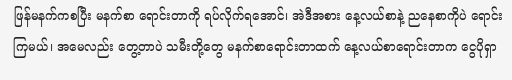ဖြန်မနက်ကစပြီး မနက်စာ ရောင်းတာကို ရပ်လိုက်ရအောင်၊ အဲဒီအစား နေ့လယ်စာနဲ့ ညနေစာကိုပဲ ရောင်းကြမယ်၊ အမေလည်း တွေ့တာပဲ သမီးတို့တွေ မနက်စာရောင်းတာထက် နေ့လယ်စာရောင်းတာက ငွေပိုရှာ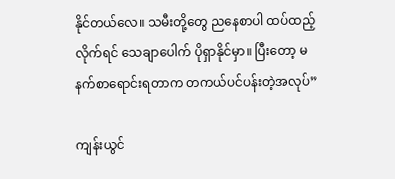နိုင်တယ်လေ။ သမီးတို့တွေ ညနေစာပါ ထပ်ထည့်လိုက်ရင် သေချာပေါက် ပိုရှာနိုင်မှာ။ ပြီးတော့ မနက်စာရောင်းရတာက တကယ်ပင်ပန်းတဲ့အလုပ်”

ကျန်းယွင်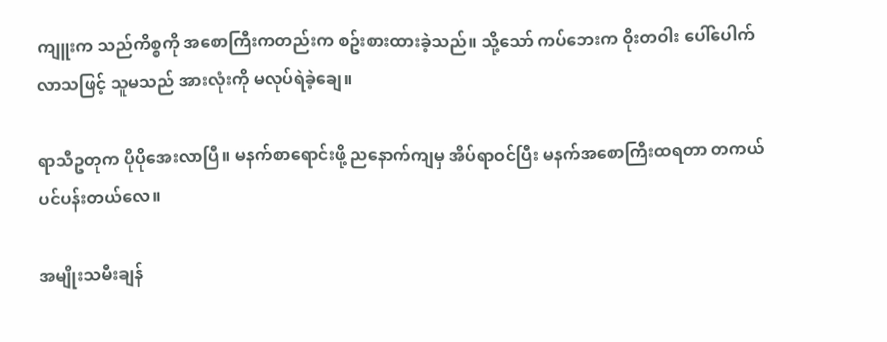ကျူးက သည်ကိစ္စကို အစောကြီးကတည်းက စဥ်းစားထားခဲ့သည်။ သို့သော် ကပ်ဘေးက ဝိုးတဝါး ပေါ်ပေါက်လာသဖြင့် သူမသည် အားလုံးကို မလုပ်ရဲခဲ့ချေ။

ရာသီဥတုက ပိုပိုအေးလာပြီ။ မနက်စာရောင်းဖို့ ညနောက်ကျမှ အိပ်ရာဝင်ပြီး မနက်အစောကြီးထရတာ တကယ်ပင်ပန်းတယ်လေ။

အမျိုးသမီးချန်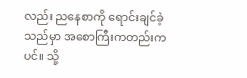လည်း ညနေစာကို ရောင်းချင်ခဲ့သည်မှာ အစောကြီးကတည်းကပင်။ သို့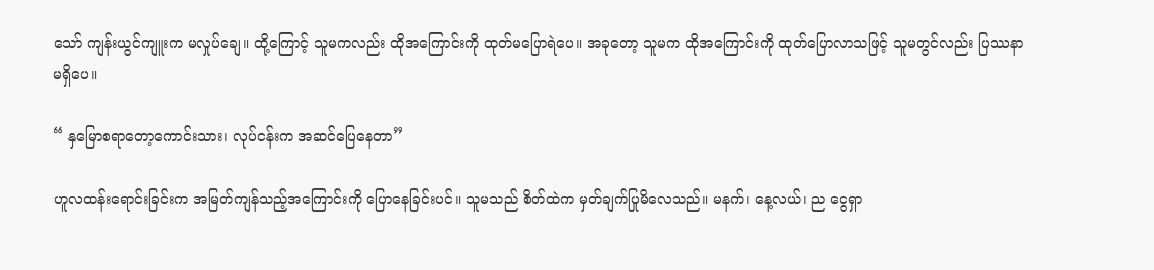သော် ကျန်းယွင်ကျူးက မလှုပ်ချေ။ ထို့ကြောင့် သူမကလည်း ထိုအကြောင်းကို ထုတ်မပြောရဲပေ။ အခုတော့ သူမက ထိုအကြောင်းကို ထုတ်ပြောလာသဖြင့် သူမတွင်လည်း ပြဿနာမရှိပေ။

“ နှမြောစရာတော့ကောင်းသား၊ လုပ်ငန်းက အဆင်ပြေနေတာ”

ဟူလထန်းရောင်းခြင်းက အမြတ်ကျန်သည့်အကြောင်းကို ပြောနေခြင်းပင်။ သူမသည် စိတ်ထဲက မှတ်ချက်ပြုမိလေသည်။ မနက်၊ နေ့လယ်၊ ည ငွေရှာ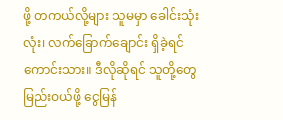ဖို့ တကယ်လို့များ သူမမှာ ခေါင်းသုံးလုံး၊ လက်ခြောက်ချောင်း ရှိခဲ့ရင်ကောင်းသား။ ဒီလိုဆိုရင် သူတို့တွေ မြည်းဝယ်ဖို့ ငွေမြန်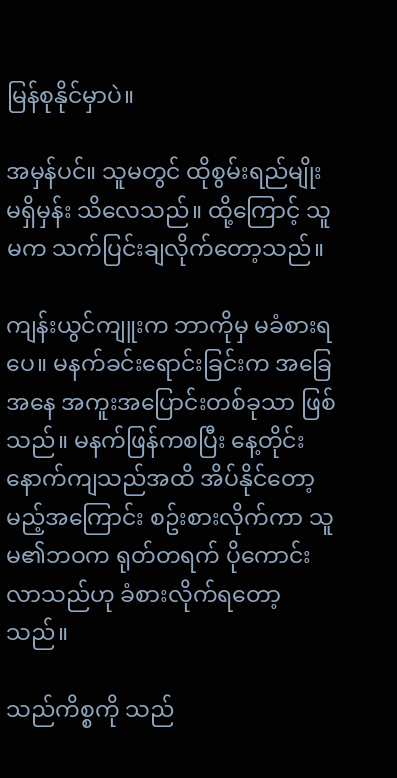မြန်စုနိုင်မှာပဲ။

အမှန်ပင်။ သူမတွင် ထိုစွမ်းရည်မျိုး မရှိမှန်း သိလေသည်။ ထို့ကြောင့် သူမက သက်ပြင်းချလိုက်တော့သည်။

ကျန်းယွင်ကျူးက ဘာကိုမှ မခံစားရပေ။ မနက်ခင်းရောင်းခြင်းက အခြေအနေ အကူးအပြောင်းတစ်ခုသာ ဖြစ်သည်။ မနက်ဖြန်ကစပြီး နေ့တိုင်း နောက်ကျသည်အထိ အိပ်နိုင်တော့မည့်အကြောင်း စဥ်းစားလိုက်ကာ သူမ၏ဘဝက ရုတ်တရက် ပိုကောင်းလာသည်ဟု ခံစားလိုက်ရတော့သည်။

သည်ကိစ္စကို သည်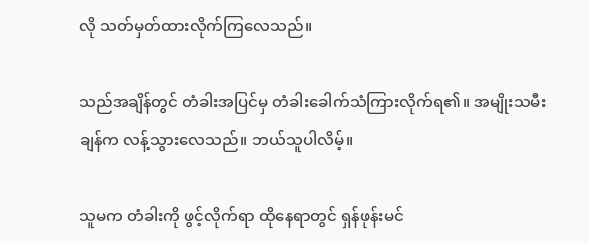လို သတ်မှတ်ထားလိုက်ကြလေသည်။

သည်အချိန်တွင် တံခါးအပြင်မှ တံခါးခေါက်သံကြားလိုက်ရ၏။ အမျိုးသမီးချန်က လန့်သွားလေသည်။ ဘယ်သူပါလိမ့်။

သူမက တံခါးကို ဖွင့်လိုက်ရာ ထိုနေရာတွင် ရှန်ဖုန်းမင်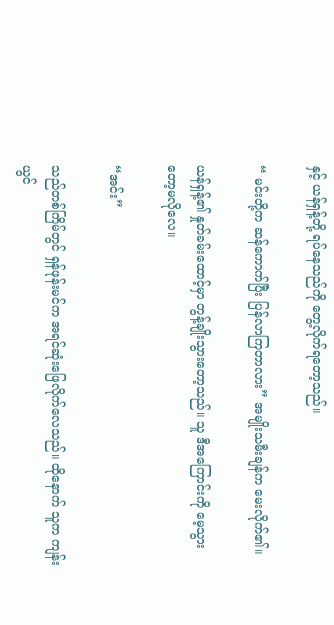နှင့် ယန်ရှန့်တို့ ရပ်နေသည်ကို တွေ့လိုက်ရတော့သည်။

“ မင်းတို့က ဆန်ကောက်ပြီး ပြန်လာကြတာလား” အမျိုးသမီးချန်က မေးလိုက်၏။

ယန်ရှန့်၏ နှုတ်ခမ်းထောင့်မှာ တွန့်ချိုးသွားတော့သည်။ သူ ဒီအကြောင်းကို မေ့သွားတော့မလိုလေ။

“အင်း”

သည်တစ်ကြိမ်တွင် ရှန်ဖုန်းမင်က အရင်ဆုံးဖြေလိုက်လေသည်။ ထိုနောက် သူက ကျန်းယွင်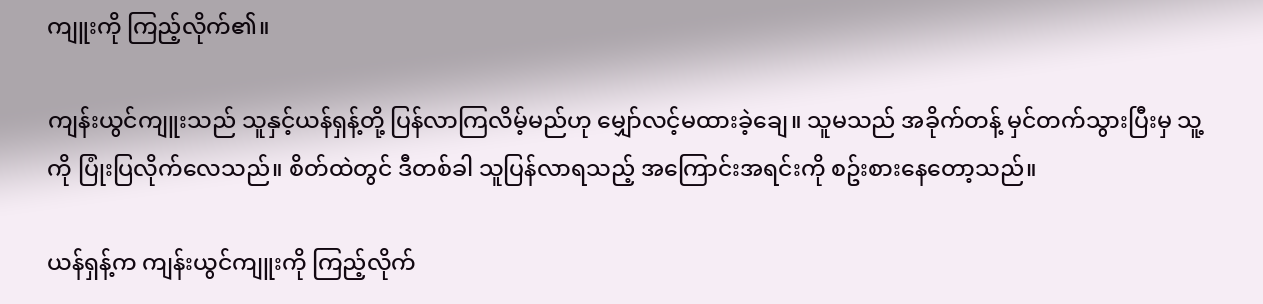ကျူးကို ကြည့်လိုက်၏။

ကျန်းယွင်ကျူးသည် သူနှင့်ယန်ရှန့်တို့ ပြန်လာကြလိမ့်မည်ဟု မျှော်လင့်မထားခဲ့ချေ။ သူမသည် အခိုက်တန့် မှင်တက်သွားပြီးမှ သူ့ကို ပြုံးပြလိုက်လေသည်။ စိတ်ထဲတွင် ဒီတစ်ခါ သူပြန်လာရသည့် အကြောင်းအရင်းကို စဥ်းစားနေတော့သည်။

ယန်ရှန့်က ကျန်းယွင်ကျူးကို ကြည့်လိုက်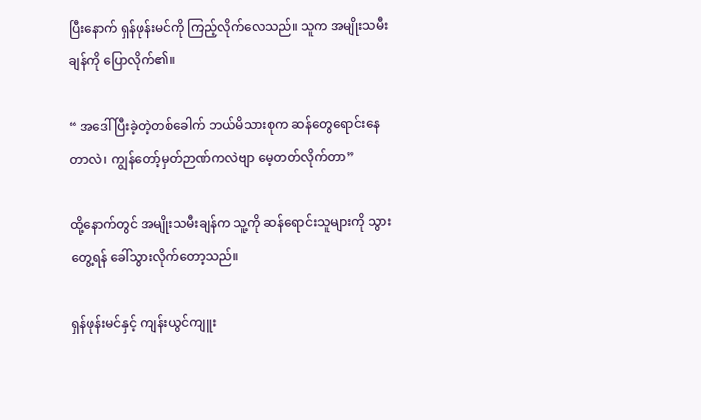ပြီးနောက် ရှန်ဖုန်းမင်ကို ကြည့်လိုက်လေသည်။ သူက အမျိုးသမီးချန်ကို ပြောလိုက်၏။

“ အဒေါ် ပြီးခဲ့တဲ့တစ်ခေါက် ဘယ်မိသားစုက ဆန်တွေရောင်းနေတာလဲ၊ ကျွန်တော့်မှတ်ဉာဏ်ကလဲဗျာ မေ့တတ်လိုက်တာ”

ထို့နောက်တွင် အမျိုးသမီးချန်က သူ့ကို ဆန်ရောင်းသူများကို သွားတွေ့ရန် ခေါ်သွားလိုက်တော့သည်။

ရှန်ဖုန်းမင်နှင့် ကျန်းယွင်ကျူး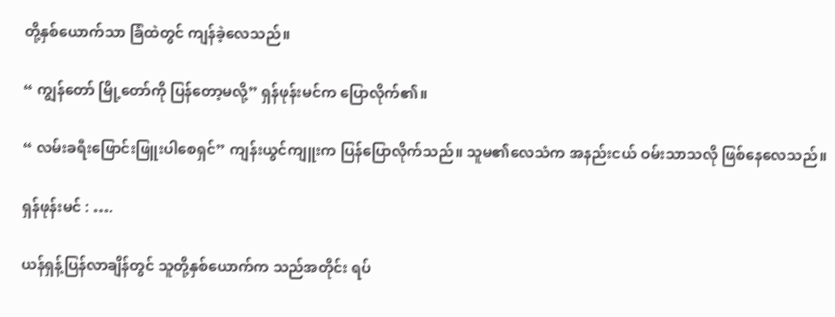တို့နှစ်ယောက်သာ ခြံထဲတွင် ကျန်ခဲ့လေသည်။

“ ကျွန်တော် မြို့တော်ကို ပြန်တော့မလို့” ရှန်ဖုန်းမင်က ပြောလိုက်၏။

“ လမ်းခရီးဖြောင်းဖြူးပါစေရှင်” ကျန်းယွင်ကျူးက ပြန်ပြောလိုက်သည်။ သူမ၏လေသံက အနည်းငယ် ဝမ်းသာသလို ဖြစ်နေလေသည်။

ရှန်ဖုန်းမင် : ….

ယန်ရှန့်ပြန်လာချိန်တွင် သူတို့နှစ်ယောက်က သည်အတိုင်း ရပ်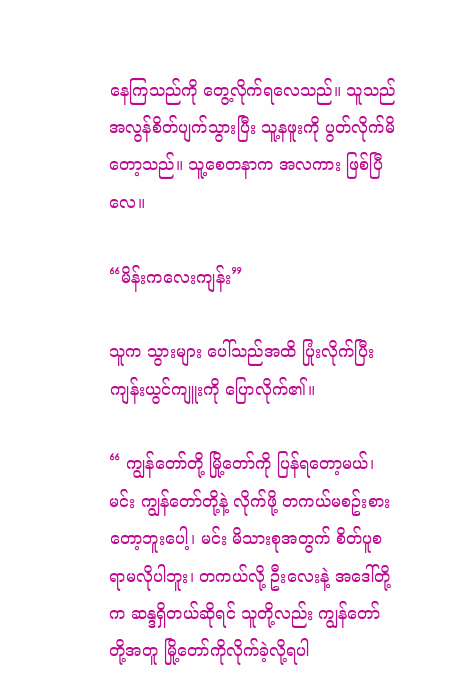နေကြသည်ကို တွေ့လိုက်ရလေသည်။ သူသည် အလွန်စိတ်ပျက်သွားပြီး သူ့နဖူးကို ပွတ်လိုက်မိတော့သည်။ သူ့စေတနာက အလကား ဖြစ်ပြီလေ။

“မိန်းကလေးကျန်း”

သူက သွားများ ပေါ်သည်အထိ ပြုံးလိုက်ပြီး ကျန်းယွင်ကျူးကို ပြောလိုက်၏။

“ ကျွန်တော်တို့ မြို့တော်ကို ပြန်ရတော့မယ်၊ မင်း ကျွန်တော်တို့နဲ့ လိုက်ဖို့ တကယ်မစဥ်းစားတော့ဘူးပေါ့၊ မင်း မိသားစုအတွက် စိတ်ပူစရာမလိုပါဘူး၊ တကယ်လို့ ဦးလေးနဲ့ အဒေါ်တို့က ဆန္ဒရှိတယ်ဆိုရင် သူတို့လည်း ကျွန်တော်တို့အတူ မြို့တော်ကိုလိုက်ခဲ့လို့ရပါ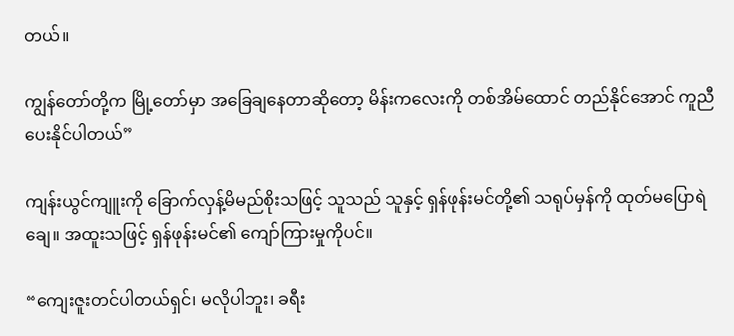တယ်။

ကျွန်တော်တို့က မြို့တော်မှာ အခြေချနေတာဆိုတော့ မိန်းကလေးကို တစ်အိမ်ထောင် တည်နိုင်အောင် ကူညီပေးနိုင်ပါတယ်”

ကျန်းယွင်ကျူးကို ခြောက်လှန့်မိမည်စိုးသဖြင့် သူသည် သူနှင့် ရှန်ဖုန်းမင်တို့၏ သရုပ်မှန်ကို ထုတ်မပြောရဲချေ။ အထူးသဖြင့် ရှန်ဖုန်းမင်၏ ကျော်ကြားမှုကိုပင်။

“ကျေးဇူးတင်ပါတယ်ရှင်၊ မလိုပါဘူး၊ ခရီး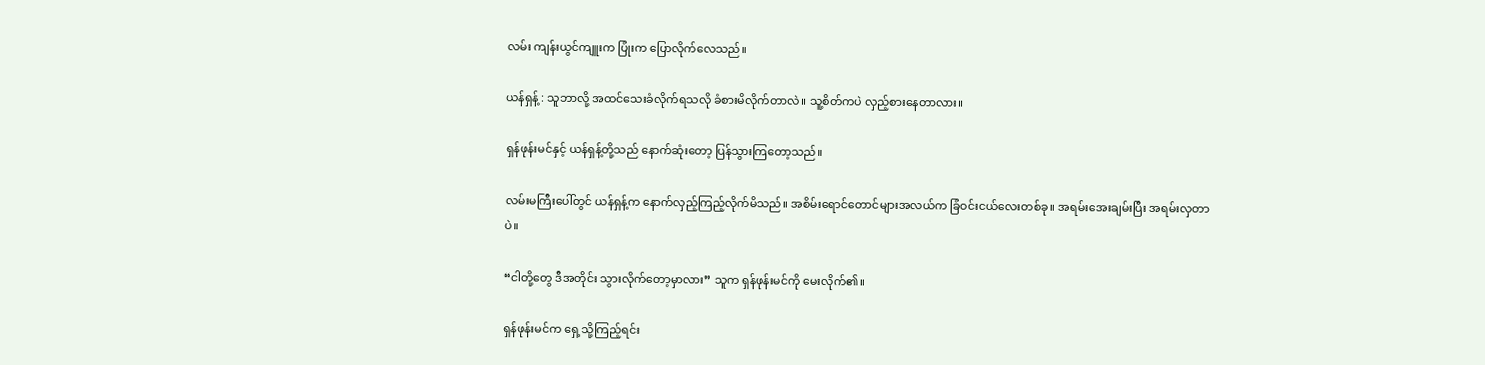လမ်း ကျန်းယွင်ကျူးက ပြုံးက ပြောလိုက်လေသည်။

ယန်ရှန့် : သူဘာလို့ အထင်သေးခံလိုက်ရသလို ခံစားမိလိုက်တာလဲ။ သူ့စိတ်ကပဲ လှည့်စားနေတာလား။

ရှန်ဖုန်းမင်နှင့် ယန်ရှန့်တို့သည် နောက်ဆုံးတော့ ပြန်သွားကြတော့သည်။

လမ်းမကြီးပေါ်တွင် ယန်ရှန့်က နောက်လှည့်ကြည့်လိုက်မိသည်။ အစိမ်းရောင်တောင်များအလယ်က ခြံဝင်းငယ်လေးတစ်ခု။ အရမ်းအေးချမ်းပြီး အရမ်းလှတာပဲ။

“ငါတို့တွေ ဒီအတိုင်း သွားလိုက်တော့မှာလား” သူက ရှန်ဖုန်းမင်ကို မေးလိုက်၏။

ရှန်ဖုန်းမင်က ရှေ့သို့ကြည့်ရင်း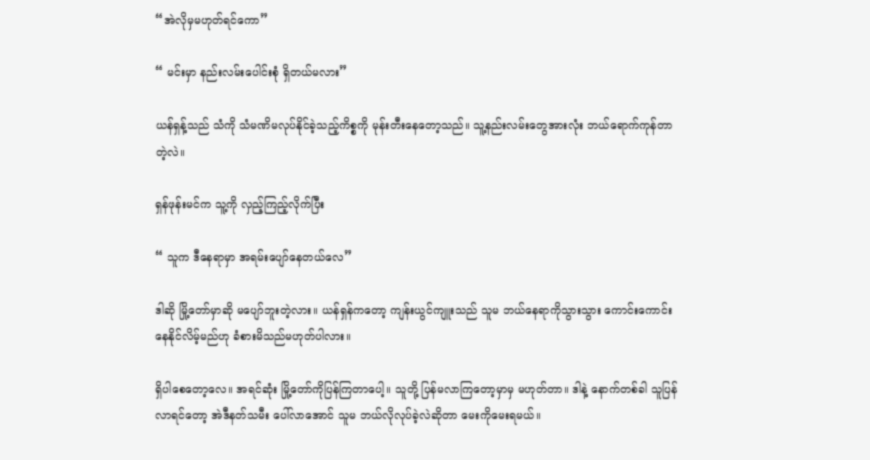“အဲလိုမှမဟုတ်ရင်ကော”

“ မင်းမှာ နည်းလမ်းပေါင်းစုံ ရှိတယ်မလား”

ယန်ရှန့်သည် သံကို သံမဏိမလုပ်နိုင်ခဲ့သည့်ကိစ္စကို မုန်းတီးနေတော့သည်။ သူ့နည်းလမ်းတွေအားလုံး ဘယ်ရောက်ကုန်တာတဲ့လဲ။

ရှန်ဖုန်းမင်က သူ့ကို လှည့်ကြည့်လိုက်ပြီး

“ သူက ဒီနေရာမှာ အရမ်းပျော်နေတယ်လေ”

ဒါဆို မြို့တော်မှာဆို မပျော်ဘူးတဲ့လား။ ယန်ရှန်ကတော့ ကျန်းယွင်ကျူးသည် သူမ ဘယ်နေရာကိုသွားသွား ကောင်းကောင်းနေနိုင်လိမ့်မည်ဟု ခံစားမိသည်မဟုတ်ပါလား။

ရှိပါစေတော့လေ။ အရင်ဆုံး မြို့တော်ကိုပြန်ကြတာပေါ့။ သူတို့ ပြန်မလာကြတော့မှာမှ မဟုတ်တာ။ ဒါနဲ့ နောက်တစ်ခါ သူပြန်လာရင်တော့ အဲဒီနတ်သမီး ပေါ်လာအောင် သူမ ဘယ်လိုလုပ်ခဲ့လဲဆိုတာ မေးကိုမေးရမယ်။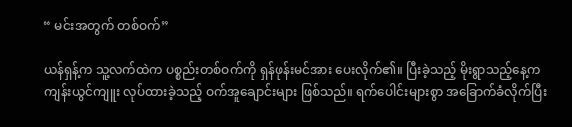“ မင်းအတွက် တစ်ဝက်”

ယန်ရှန့်က သူ့လက်ထဲက ပစ္စည်းတစ်ဝက်ကို ရှန်ဖုန်းမင်အား ပေးလိုက်၏။ ပြီးခဲ့သည့် မိုးရွာသည့်နေ့က ကျန်းယွင်ကျူး လုပ်ထားခဲ့သည့် ဝက်အူချောင်းများ ဖြစ်သည်။ ရက်ပေါင်းများစွာ အခြောက်ခံလိုက်ပြီး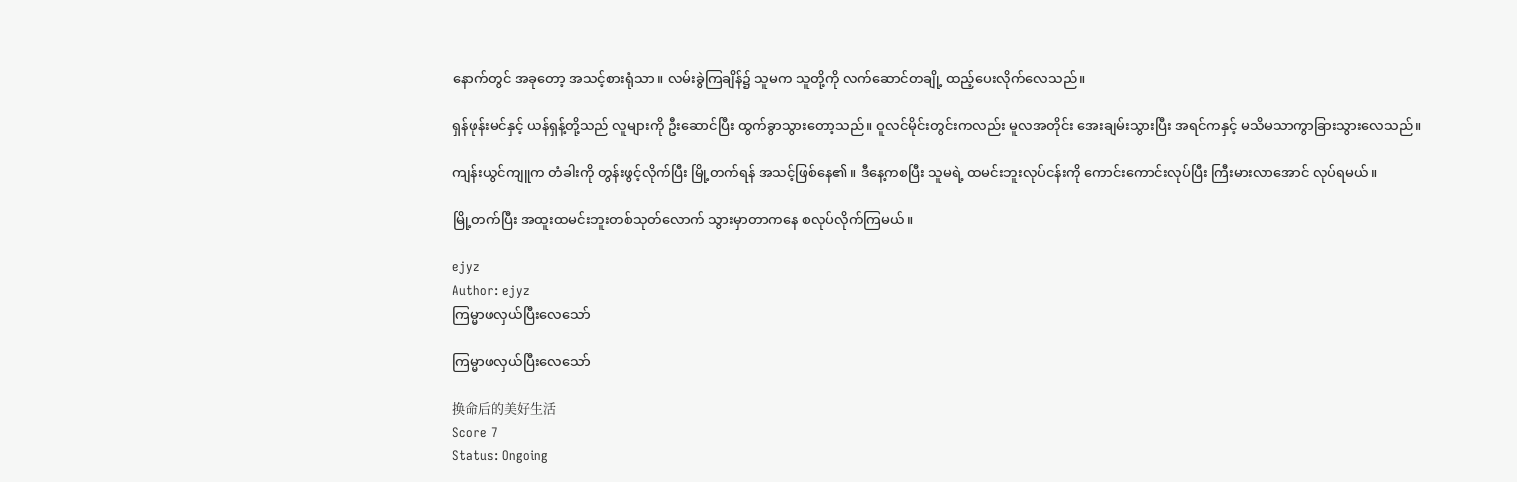နောက်တွင် အခုတော့ အသင့်စားရုံသာ။ လမ်းခွဲကြချိန်၌ သူမက သူတို့ကို လက်ဆောင်တချို့ ထည့်ပေးလိုက်လေသည်။

ရှန်ဖုန်းမင်နှင့် ယန်ရှန့်တို့သည် လူများကို ဦးဆောင်ပြီး ထွက်ခွာသွားတော့သည်။ ဝူလင်မိုင်းတွင်းကလည်း မူလအတိုင်း အေးချမ်းသွားပြီး အရင်ကနှင့် မသိမသာကွာခြားသွားလေသည်။

ကျန်းယွင်ကျူက တံခါးကို တွန်းဖွင့်လိုက်ပြီး မြို့တက်ရန် အသင့်ဖြစ်နေ၏။ ဒီနေ့ကစပြီး သူမရဲ့ ထမင်းဘူးလုပ်ငန်းကို ကောင်းကောင်းလုပ်ပြီး ကြီးမားလာအောင် လုပ်ရမယ်။

မြို့တက်ပြီး အထူးထမင်းဘူးတစ်သုတ်လောက် သွားမှာတာကနေ စလုပ်လိုက်ကြမယ်။

ejyz
Author: ejyz
ကြမ္မာဖလှယ်ပြီးလေသော်

ကြမ္မာဖလှယ်ပြီးလေသော်

换命后的美好生活
Score 7
Status: Ongoing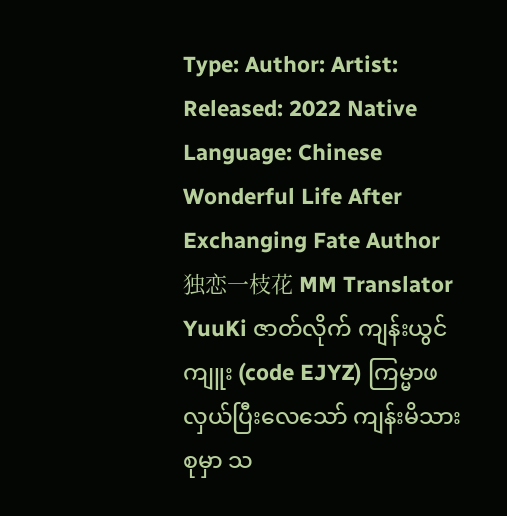Type: Author: Artist: Released: 2022 Native Language: Chinese
Wonderful Life After Exchanging Fate Author 独恋一枝花 MM Translator YuuKi ဇာတ်လိုက် ကျန်းယွင်ကျူး (code EJYZ) ကြမ္မာဖလှယ်ပြီးလေသော် ကျန်းမိသားစုမှာ သ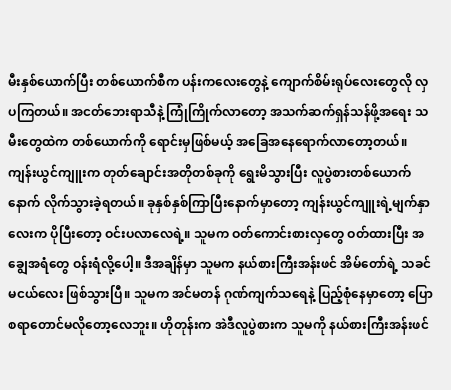မီးနှစ်ယောက်ပြီး တစ်ယောက်စီက ပန်းကလေးတွေနဲ့ ကျောက်စိမ်းရုပ်လေးတွေလို လှပကြတယ်။ အငတ်ဘေးရာသီနဲ့ ကြုံကြိုက်လာတော့ အသက်ဆက်ရှန်သန်ဖို့အရေး သမီးတွေထဲက တစ်ယောက်ကို ရောင်းမှဖြစ်မယ့် အခြေအနေရောက်လာတော့တယ်။ ကျန်းယွင်ကျူးက တုတ်ချောင်းအတိုတစ်ခုကို ရွေးမိသွားပြီး လူပွဲစားတစ်ယောက်နောက် လိုက်သွားခဲ့ရတယ်။ ခုနှစ်နှစ်ကြာပြီးနောက်မှာတော့ ကျန်းယွင်ကျူးရဲ့မျက်နှာလေးက ပိုပြီးတော့ ဝင်းပလာလေရဲ့။ သူမက ဝတ်ကောင်းစားလှတွေ ဝတ်ထားပြီး အချွေအရံတွေ ဝန်းရံလို့ပေါ့။ ဒီအချိန်မှာ သူမက နယ်စားကြီးအန်းဖင် အိမ်တော်ရဲ့ သခင်မငယ်လေး ဖြစ်သွားပြီ။ သူမက အင်မတန် ဂုဏ်ကျက်သရေနဲ့ ပြည့်စုံနေမှာတော့ ပြောစရာတောင်မလိုတော့လေဘူး။ ဟိုတုန်းက အဲဒီလူပွဲစားက သူမကို နယ်စားကြီးအန်းဖင်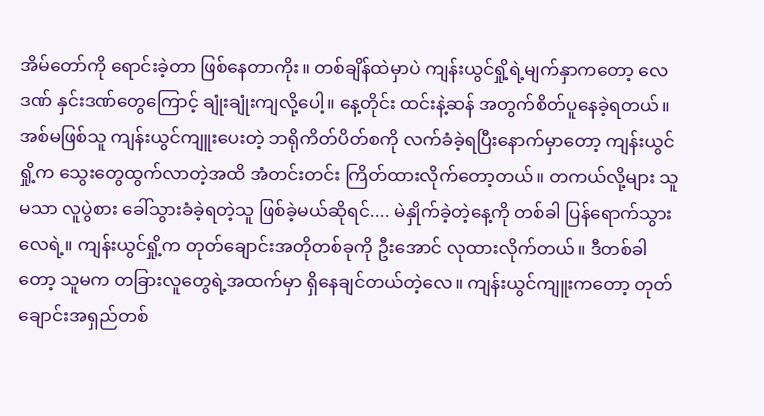အိမ်တော်ကို ရောင်းခဲ့တာ ဖြစ်နေတာကိုး။ တစ်ချိန်ထဲမှာပဲ ကျန်းယွင်ရှို့ရဲ့မျက်နှာကတော့ လေဒဏ် နှင်းဒဏ်တွေကြောင့် ချုံးချုံးကျလို့ပေါ့။ နေ့တိုင်း ထင်းနဲ့ဆန် အတွက်စိတ်ပူနေခဲ့ရတယ်။ အစ်မဖြစ်သူ ကျန်းယွင်ကျူးပေးတဲ့ ဘရိုကိတ်ပိတ်စကို လက်ခံခဲ့ရပြီးနောက်မှာတော့ ကျန်းယွင်ရှို့က သွေးတွေထွက်လာတဲ့အထိ အံတင်းတင်း ကြိတ်ထားလိုက်တော့တယ်။ တကယ်လို့များ သူမသာ လူပွဲစား ခေါ်သွားခံခဲ့ရတဲ့သူ ဖြစ်ခဲ့မယ်ဆိုရင်.... မဲနှိုက်ခဲ့တဲ့နေ့ကို တစ်ခါ ပြန်ရောက်သွားလေရဲ့။ ကျန်းယွင်ရှို့က တုတ်ချောင်းအတိုတစ်ခုကို ဦးအောင် လုထားလိုက်တယ်။ ဒီတစ်ခါတော့ သူမက တခြားလူတွေရဲ့အထက်မှာ ရှိနေချင်တယ်တဲ့လေ။ ကျန်းယွင်ကျူးကတော့ တုတ်ချောင်းအရှည်တစ်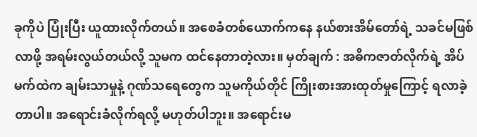ခုကိုပဲ ပြုံးပြီး ယူထားလိုက်တယ်။ အစေခံတစ်ယောက်ကနေ နယ်စားအိမ်တော်ရဲ့ သခင်မဖြစ်လာဖို့ အရမ်းလွယ်တယ်လို့ သူမက ထင်နေတာတဲ့လား။ မှတ်ချက် : အဓိကဇာတ်လိုက်ရဲ့ အိပ်မက်ထဲက ချမ်းသာမှုနဲ့ ဂုဏ်သရေတွေက သူမကိုယ်တိုင် ကြိုးစားအားထုတ်မှုကြောင့် ရလာခဲ့တာပါ။ အရောင်းခံလိုက်ရလို့ မဟုတ်ပါဘူး။ အရောင်းမ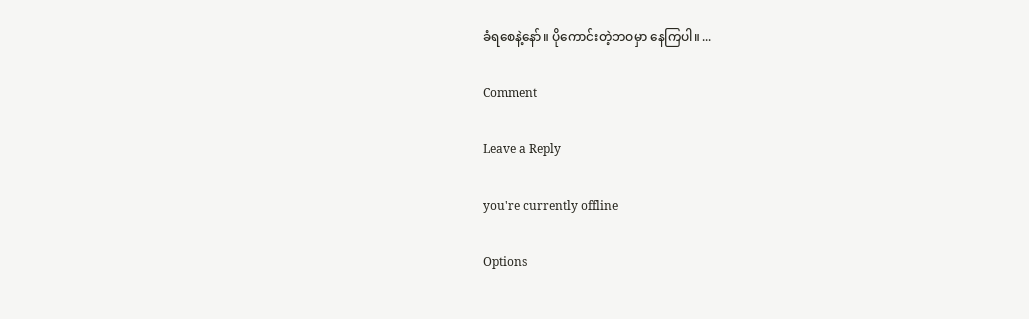ခံရစေနဲ့နော်။ ပိုကောင်းတဲ့ဘဝမှာ နေကြပါ။ ...

Comment

Leave a Reply

you're currently offline

Options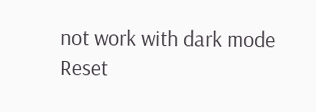not work with dark mode
Reset